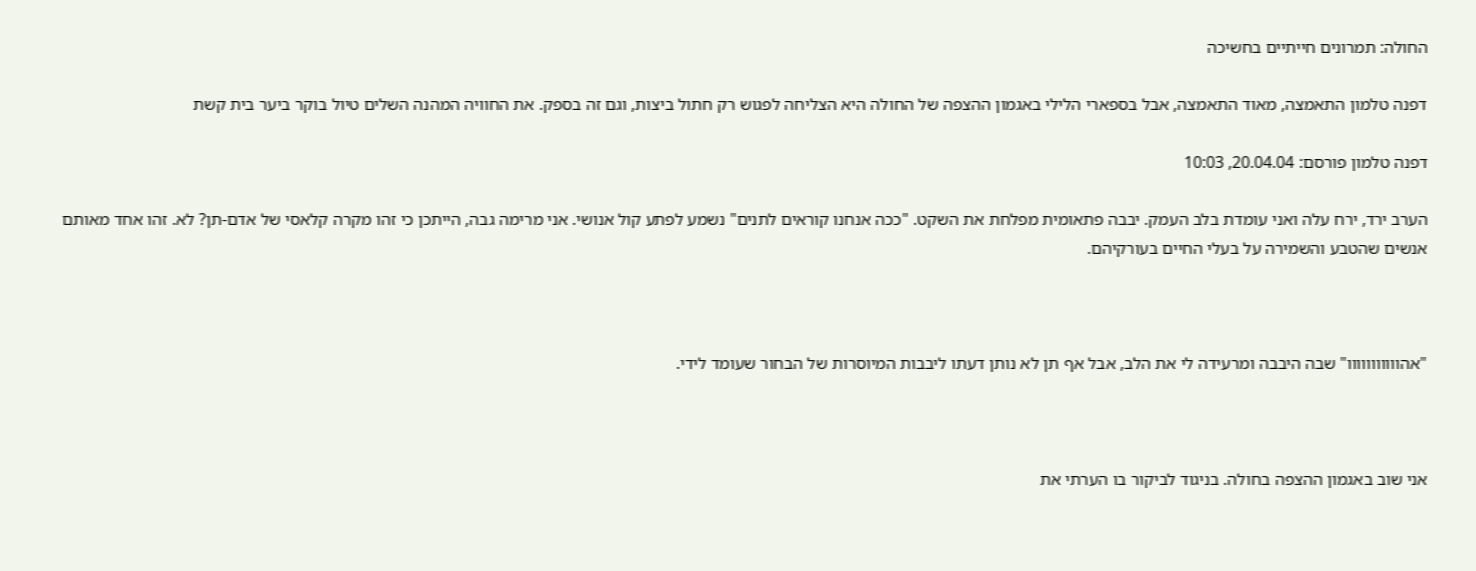החולה: תמרונים חייתיים בחשיכה

דפנה טלמון התאמצה, מאוד התאמצה, אבל בספארי הלילי באגמון ההצפה של החולה היא הצליחה לפגוש רק חתול ביצות, וגם זה בספק. את החוויה המהנה השלים טיול בוקר ביער בית קשת

דפנה טלמון פורסם: 20.04.04, 10:03

הערב ירד, ירח עלה ואני עומדת בלב העמק. יבבה פתאומית מפלחת את השקט. "ככה אנחנו קוראים לתנים" נשמע לפתע קול אנושי. אני מרימה גבה, הייתכן כי זהו מקרה קלאסי של אדם-תן? לא. זהו אחד מאותם אנשים שהטבע והשמירה על בעלי החיים בעורקיהם.



"אהווווווווווו" שבה היבבה ומרעידה לי את הלב, אבל אף תן לא נותן דעתו ליבבות המיוסרות של הבחור שעומד לידי.



אני שוב באגמון ההצפה בחולה. בניגוד לביקור בו הערתי את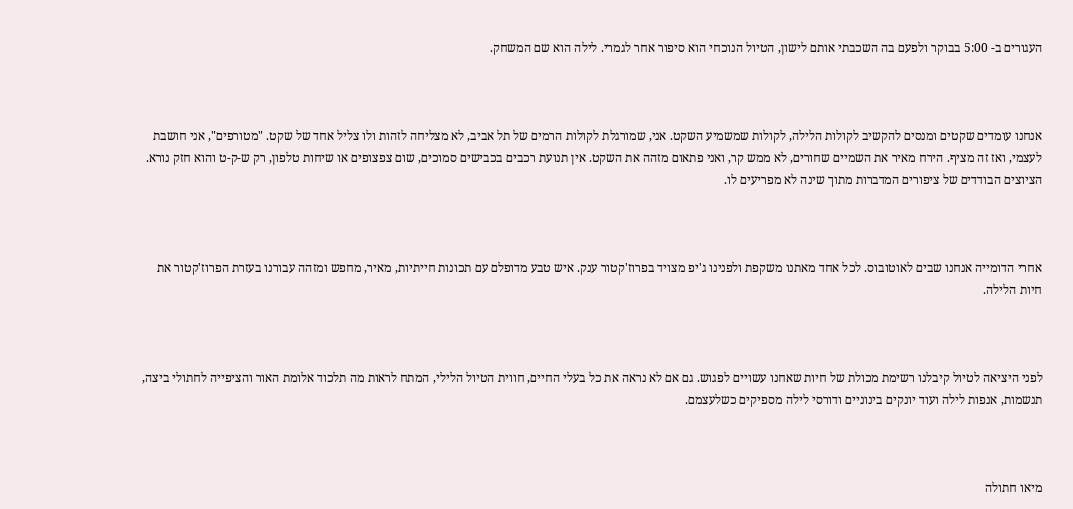העגורים ב- 5:00 בבוקר ולפעם בה השכבתי אותם לישון, הטיול הנוכחי הוא סיפור אחר לגמרי. לילה הוא שם המשחק.



אנחנו עומדים שקטים ומנסים להקשיב לקולות הלילה, לקולות שמשמיע השקט. אני, שמורגלת לקולות הרמים של תל אביב, לא מצליחה לזהות ולו צליל אחד של שקט. "מטורפים", אני חושבת לעצמי, ואז זה מציף. הירח מאיר את השמיים שחורים, לא ממש קר, ואני פתאום מזהה את השקט. אין תנועת רכבים בכבישים סמוכים, שום צפצופים או שיחות טלפון, רק ש-ק-ט והוא חזק נורא. הציוצים הבודדים של ציפורים המדברות מתוך שינה לא מפריעים לו.



אחרי הדומייה אנחנו שבים לאוטובוס. לכל אחד מאתנו משקפת ולפנינו ג'יפ מצויד בפרוז'קטור ענק. איש טבע מדופלם עם תכונות חייתיות, מאיר, מחפש ומזהה עבורנו בעזרת הפרוז'קטור את חיות הלילה.



לפני היציאה לטיול קיבלנו רשימת מכולת של חיות שאחנו עשויים לפגוש. גם אם לא נראה את כל בעלי החיים, חווית הטיול הלילי, המתח לראות מה תלכוד אלומת האור והציפייה לחתולי ביצה, תנשמות, אנפות לילה ועוד יונקים בינוניים ודורסי לילה מספיקים כשלעצמם.



מיאו חתולה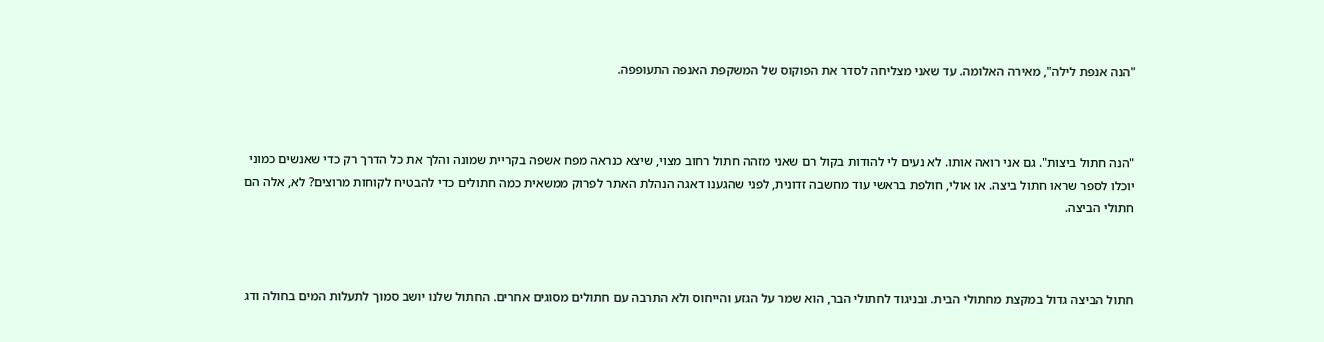"הנה אנפת לילה", מאירה האלומה. עד שאני מצליחה לסדר את הפוקוס של המשקפת האנפה התעופפה.



"הנה חתול ביצות". גם אני רואה אותו. לא נעים לי להודות בקול רם שאני מזהה חתול רחוב מצוי, שיצא כנראה מפח אשפה בקריית שמונה והלך את כל הדרך רק כדי שאנשים כמוני יוכלו לספר שראו חתול ביצה. או אולי, חולפת בראשי עוד מחשבה זדונית, לפני שהגענו דאגה הנהלת האתר לפרוק ממשאית כמה חתולים כדי להבטיח לקוחות מרוצים? לא, אלה הם חתולי הביצה.



חתול הביצה גדול במקצת מחתולי הבית. ובניגוד לחתולי הבר, הוא שמר על הגזע והייחוס ולא התרבה עם חתולים מסוגים אחרים. החתול שלנו יושב סמוך לתעלות המים בחולה ודג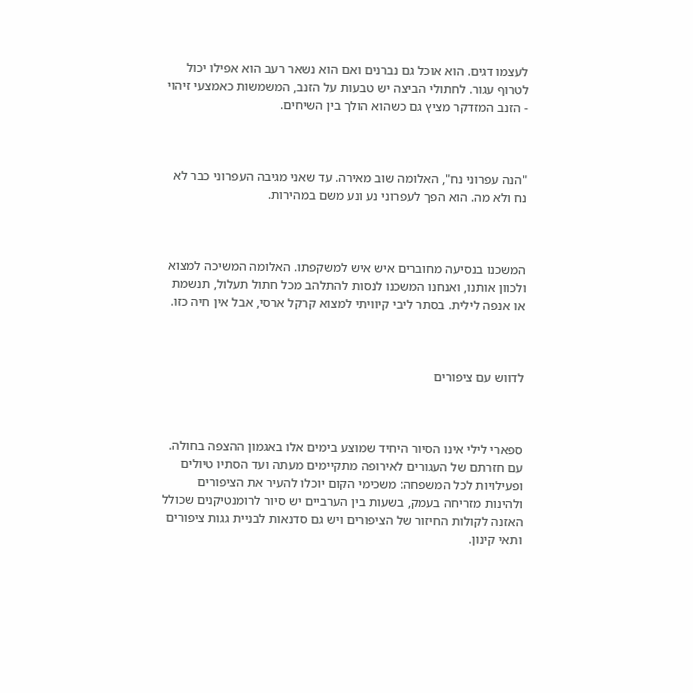לעצמו דגים. הוא אוכל גם נברנים ואם הוא נשאר רעב הוא אפילו יכול לטרוף עגור. לחתולי הביצה יש טבעות על הזנב, המשמשות כאמצעי זיהוי - הזנב המזדקר מציץ גם כשהוא הולך בין השיחים.



"הנה עפרוני נח", האלומה שוב מאירה. עד שאני מגיבה העפרוני כבר לא נח ולא מה. הוא הפך לעפרוני נע ונע משם במהירות.



המשכנו בנסיעה מחוברים איש איש למשקפתו. האלומה המשיכה למצוא ולכוון אותנו, ואנחנו המשכנו לנסות להתלהב מכל חתול תעלול, תנשמת או אנפה לילית. בסתר ליבי קיוויתי למצוא קרקל ארסי, אבל אין חיה כזו.



לדווש עם ציפורים



ספארי לילי אינו הסיור היחיד שמוצע בימים אלו באגמון ההצפה בחולה. עם חזרתם של העגורים לאירופה מתקיימים מעתה ועד הסתיו טיולים ופעילויות לכל המשפחה: משכימי הקום יוכלו להעיר את הציפורים ולהינות מזריחה בעמק, בשעות בין הערביים יש סיור לרומנטיקנים שכולל האזנה לקולות החיזור של הציפורים ויש גם סדנאות לבניית גגות ציפורים ותאי קינון.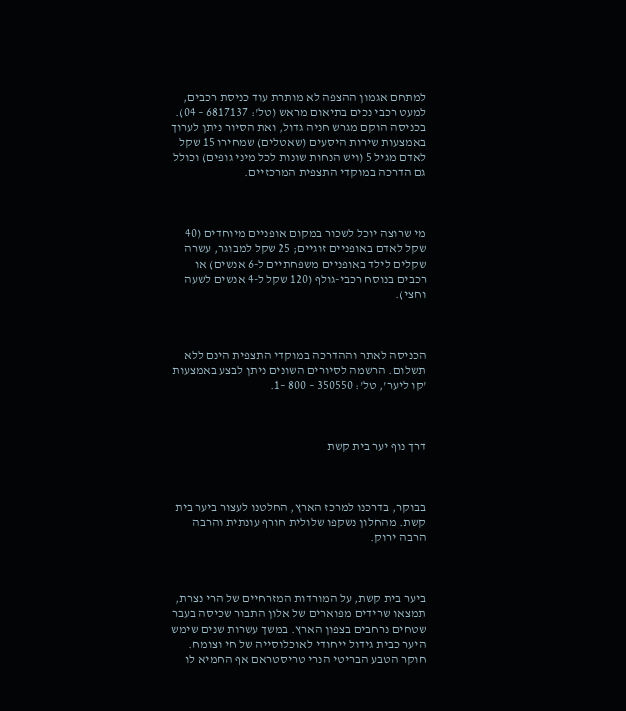למתחם אגמון ההצפה לא מותרת עוד כניסת רכבים, למעט רכבי נכים בתיאום מראש (טל': 6817137 – 04). בכניסה הוקם מגרש חניה גדול, ואת הסיור ניתן לערוך באמצעות שירות היסעים (שאטלים) שמחירו 15 שקל לאדם מגיל 5 (ויש הנחות שונות לכל מיני גופים) וכולל גם הדרכה במוקדי התצפית המרכזיים.



מי שרוצה יוכל לשכור במקום אופניים מיוחדים (40 שקל לאדם באופניים זוגיים; 25 שקל למבוגר, עשרה שקלים לילד באופניים משפחתיים ל-6 אנשים) או רכבים בנוסח רכבי-גולף (120 שקל ל-4 אנשים לשעה וחצי).



הכניסה לאתר וההדרכה במוקדי התצפית הינם ללא תשלום. הרשמה לסיורים השונים ניתן לבצע באמצעות 'קו ליער', טל': 350550 – 800 –1.



דרך נוף יער בית קשת



בבוקר, בדרכנו למרכז הארץ, החלטנו לעצור ביער בית קשת. מהחלון נשקפו שלולית חורף עונתית והרבה הרבה ירוק.



ביער בית קשת, על המורדות המזרחיים של הרי נצרת, תמצאו שרידים מפוארים של אלון התבור שכיסה בעבר שטחים נרחבים בצפון הארץ. במשך עשרות שנים שימש היער כבית גידול ייחודי לאוכלוסייה של חי וצומח. חוקר הטבע הבריטי הנרי טריסטראם אף החמיא לו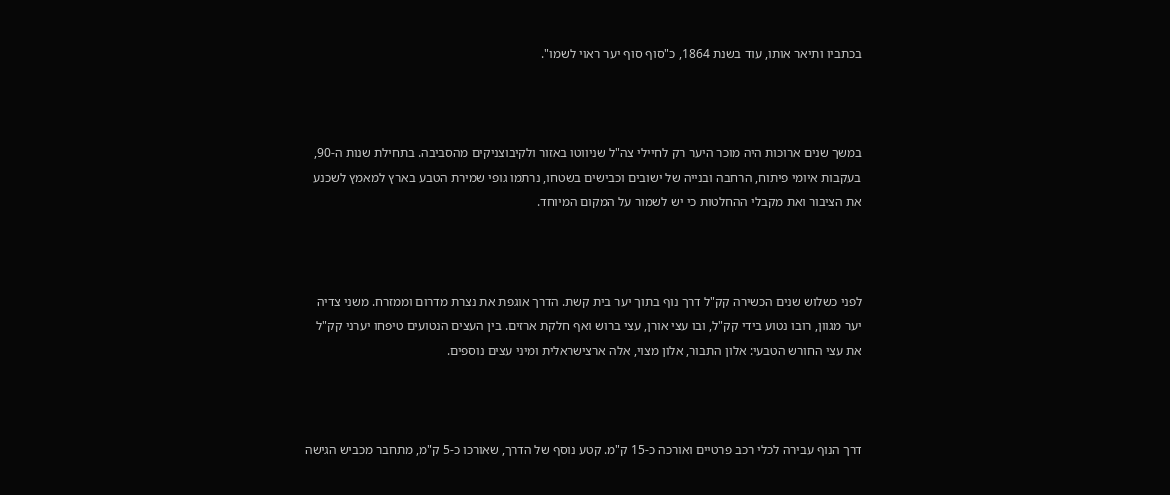בכתביו ותיאר אותו, עוד בשנת 1864, כ"סוף סוף יער ראוי לשמו".



במשך שנים ארוכות היה מוכר היער רק לחיילי צה"ל שניווטו באזור ולקיבוצניקים מהסביבה. בתחילת שנות ה-90, בעקבות איומי פיתוח, הרחבה ובנייה של ישובים וכבישים בשטחו, נרתמו גופי שמירת הטבע בארץ למאמץ לשכנע את הציבור ואת מקבלי ההחלטות כי יש לשמור על המקום המיוחד.



לפני כשלוש שנים הכשירה קק"ל דרך נוף בתוך יער בית קשת. הדרך אוגפת את נצרת מדרום וממזרח. משני צדיה יער מגוון, רובו נטוע בידי קק"ל, ובו עצי אורן, עצי ברוש ואף חלקת ארזים. בין העצים הנטועים טיפחו יערני קק"ל את עצי החורש הטבעי: אלון התבור, אלון מצוי, אלה ארצישראלית ומיני עצים נוספים.



דרך הנוף עבירה לכלי רכב פרטיים ואורכה כ-15 ק"מ. קטע נוסף של הדרך, שאורכו כ-5 ק"מ, מתחבר מכביש הגישה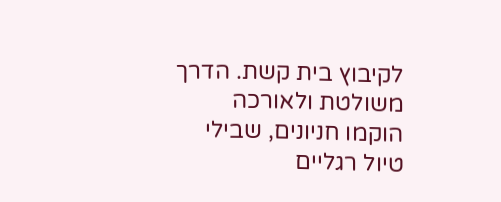לקיבוץ בית קשת. הדרך משולטת ולאורכה הוקמו חניונים, שבילי טיול רגליים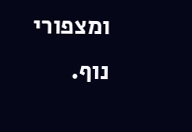ומצפורי נוף.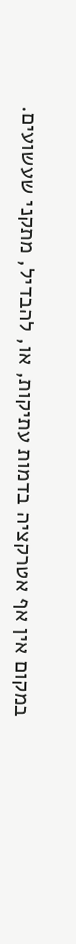במקום אין אף אטרקציה בדמות עתיקות, או, להבדיל, מתקני שעשועים.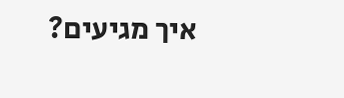איך מגיעים?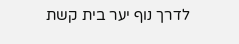לדרך נוף יער בית קשת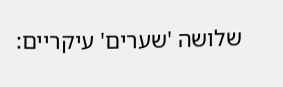שלושה 'שערים' עיקריים: